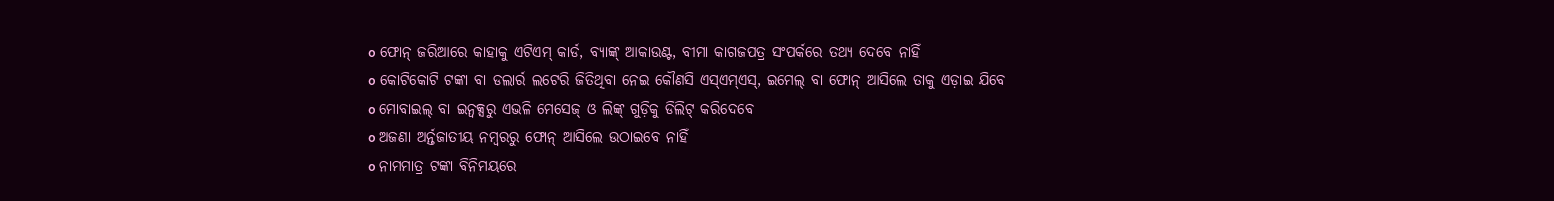o ଫୋନ୍ ଜରିଆରେ କାହାକୁ ଏଟିଏମ୍ କାର୍ଡ, ବ୍ୟାଙ୍କ୍ ଆକାଉଣ୍ଟ, ବୀମା କାଗଜପତ୍ର ସଂପର୍କରେ ତଥ୍ୟ ଦେବେ ନାହିଁ
o କୋଟିକୋଟି ଟଙ୍କା ବା ଡଲାର୍ର ଲଟେରି ଜିତିଥିବା ନେଇ କୌଣସି ଏସ୍ଏମ୍ଏସ୍, ଇମେଲ୍ ବା ଫୋନ୍ ଆସିଲେ ତାକୁ ଏଡ଼ାଇ ଯିବେ
o ମୋବାଇଲ୍ ବା ଇନ୍ବକ୍ସରୁ ଏଭଳି ମେସେଜ୍ ଓ ଲିଙ୍କ୍ ଗୁଡ଼ିକୁ ଡିଲିଟ୍ କରିଦେବେ
o ଅଜଣା ଅର୍ନ୍ତଜାତୀୟ ନମ୍ବରରୁ ଫୋନ୍ ଆସିଲେ ଉଠାଇବେ ନାହିଁ
o ନାମମାତ୍ର ଟଙ୍କା ବିନିମୟରେ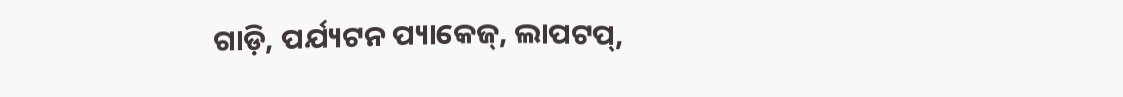ଗାଡ଼ି, ପର୍ଯ୍ୟଟନ ପ୍ୟାକେଜ୍, ଲାପଟପ୍,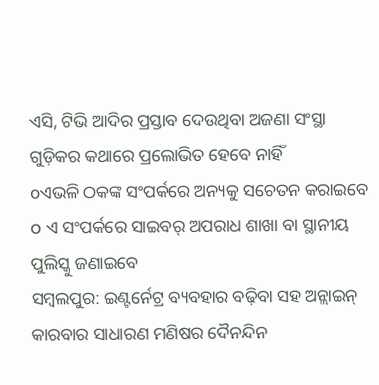ଏସି, ଟିଭି ଆଦିର ପ୍ରସ୍ତାବ ଦେଉଥିବା ଅଜଣା ସଂସ୍ଥା ଗୁଡ଼ିକର କଥାରେ ପ୍ରଲୋଭିତ ହେବେ ନାହିଁ
oଏଭଳି ଠକଙ୍କ ସଂପର୍କରେ ଅନ୍ୟକୁ ସଚେତନ କରାଇବେ
o ଏ ସଂପର୍କରେ ସାଇବର୍ ଅପରାଧ ଶାଖା ବା ସ୍ଥାନୀୟ ପୁଲିସ୍କୁ ଜଣାଇବେ
ସମ୍ବଲପୁର: ଇଣ୍ଟର୍ନେଟ୍ର ବ୍ୟବହାର ବଢ଼ିବା ସହ ଅନ୍ଲାଇନ୍ କାରବାର ସାଧାରଣ ମଣିଷର ଦୈନନ୍ଦିନ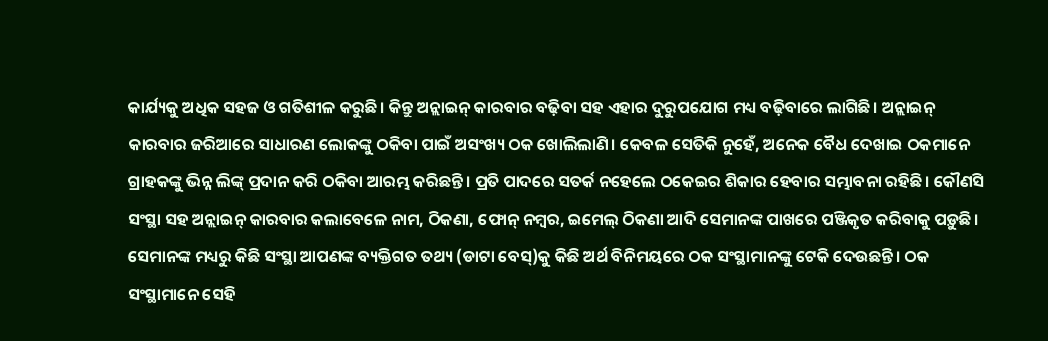କାର୍ଯ୍ୟକୁ ଅଧିକ ସହଜ ଓ ଗତିଶୀଳ କରୁଛି। କିନ୍ତୁ ଅନ୍ଲାଇନ୍ କାରବାର ବଢ଼ିବା ସହ ଏହାର ଦୁରୁପଯୋଗ ମଧ୍ୟ ବଢ଼ିବାରେ ଲାଗିଛି। ଅନ୍ଲାଇନ୍ କାରବାର ଜରିଆରେ ସାଧାରଣ ଲୋକଙ୍କୁ ଠକିବା ପାଇଁ ଅସଂଖ୍ୟ ଠକ ଖୋଲିଲାଣି। କେବଳ ସେତିକି ନୁହେଁ, ଅନେକ ବୈଧ ଦେଖାଇ ଠକମାନେ ଗ୍ରାହକଙ୍କୁ ଭିନ୍ନ ଲିଙ୍କ୍ ପ୍ରଦାନ କରି ଠକିବା ଆରମ୍ଭ କରିଛନ୍ତି। ପ୍ରତି ପାଦରେ ସତର୍କ ନହେଲେ ଠକେଇର ଶିକାର ହେବାର ସମ୍ଭାବନା ରହିଛି। କୌଣସି ସଂସ୍ଥା ସହ ଅନ୍ଲାଇନ୍ କାରବାର କଲାବେଳେ ନାମ, ଠିକଣା, ଫୋନ୍ ନମ୍ବର, ଇମେଲ୍ ଠିକଣା ଆଦି ସେମାନଙ୍କ ପାଖରେ ପଞ୍ଜିକୃତ କରିବାକୁ ପଡ଼ୁଛି। ସେମାନଙ୍କ ମଧ୍ୟରୁ କିଛି ସଂସ୍ଥା ଆପଣଙ୍କ ବ୍ୟକ୍ତିଗତ ତଥ୍ୟ (ଡାଟା ବେସ୍)କୁ କିଛି ଅର୍ଥ ବିନିମୟରେ ଠକ ସଂସ୍ଥାମାନଙ୍କୁ ଟେକି ଦେଉଛନ୍ତି। ଠକ ସଂସ୍ଥାମାନେ ସେହି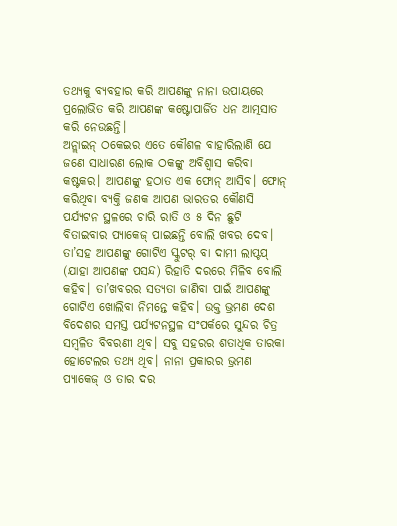ତଥ୍ୟକୁ ବ୍ୟବହାର କରି ଆପଣଙ୍କୁ ନାନା ଉପାୟରେ ପ୍ରଲୋଭିତ କରି ଆପଣଙ୍କ କଷ୍ଟୋପାର୍ଜିତ ଧନ ଆତ୍ମସାତ କରି ନେଉଛନ୍ତି।
ଅନ୍ଲାଇନ୍ ଠକେଇର ଏତେ କୌଶଳ ବାହାରିଲାଣି ଯେ ଜଣେ ସାଧାରଣ ଲୋକ ଠକଙ୍କୁ ଅବିଶ୍ୱାସ କରିବା କଷ୍ଟକର। ଆପଣଙ୍କୁ ହଠାତ ଏକ ଫୋନ୍ ଆସିବ। ଫୋନ୍ କରିଥିବା ବ୍ୟକ୍ତି ଜଣକ ଆପଣ ଭାରତର କୌଣସି ପର୍ଯ୍ୟଟନ ସ୍ଥଳରେ ଚାରି ରାତି ଓ ୫ ଦିନ ଛୁଟି ବିତାଇବାର ପ୍ୟାକେଜ୍ ପାଇଛନ୍ତି ବୋଲି ଖବର ଦେବ। ତା’ସହ ଆପଣଙ୍କୁ ଗୋଟିଏ ସ୍କୁଟର୍ ବା ଦାମୀ ଲାପ୍ଟପ୍ (ଯାହା ଆପଣଙ୍କ ପସନ୍ଦ) ରିହାତି ଦରରେ ମିଳିବ ବୋଲି କହିବ। ତା’ଖବରର ସତ୍ୟତା ଜାଣିବା ପାଇଁ ଆପଣଙ୍କୁ ଗୋଟିଏ ଖୋଲିବା ନିମନ୍ତେ କହିବ। ଉକ୍ତ ଭ୍ରମଣ ଦେଶ ବିଦେଶର ସମସ୍ତ ପର୍ଯ୍ୟଟନସ୍ଥଳ ସଂପର୍କରେ ସୁନ୍ଦର ଚିତ୍ର ସମ୍ବଳିତ ବିବରଣୀ ଥିବ। ସବୁ ସହରର ଶତାଧିକ ତାରକା ହୋଟେଲର ତଥ୍ୟ ଥିବ। ନାନା ପ୍ରକାରର ଭ୍ରମଣ ପ୍ୟାକେଜ୍ ଓ ତାର ଦର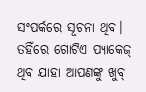ସଂପର୍କରେ ସୂଚନା ଥିବ। ତହିଁରେ ଗୋଟିଏ ପ୍ୟାକେଜ୍ ଥିବ ଯାହା ଆପଣଙ୍କୁ ଖୁବ୍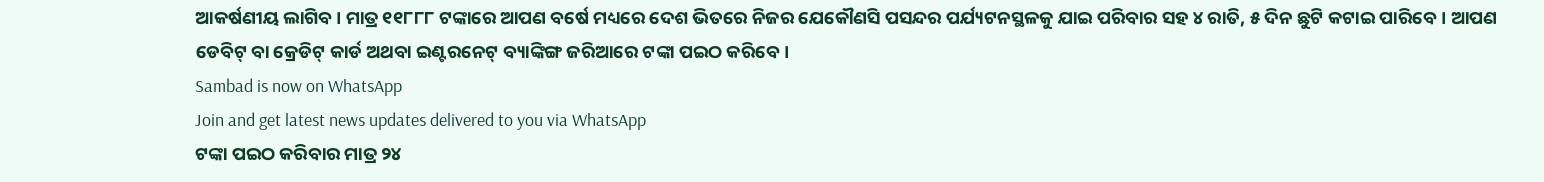ଆକର୍ଷଣୀୟ ଲାଗିବ। ମାତ୍ର ୧୧୮୮୮ ଟଙ୍କାରେ ଆପଣ ବର୍ଷେ ମଧ୍ୟରେ ଦେଶ ଭିତରେ ନିଜର ଯେକୌଣସି ପସନ୍ଦର ପର୍ଯ୍ୟଟନସ୍ଥଳକୁ ଯାଇ ପରିବାର ସହ ୪ ରାତି, ୫ ଦିନ ଛୁଟି କଟାଇ ପାରିବେ। ଆପଣ ଡେବିଟ୍ ବା କ୍ରେଡିଟ୍ କାର୍ଡ ଅଥବା ଇଣ୍ଟରନେଟ୍ ବ୍ୟାଙ୍କିଙ୍ଗ ଜରିଆରେ ଟଙ୍କା ପଇଠ କରିବେ।
Sambad is now on WhatsApp
Join and get latest news updates delivered to you via WhatsApp
ଟଙ୍କା ପଇଠ କରିବାର ମାତ୍ର ୨୪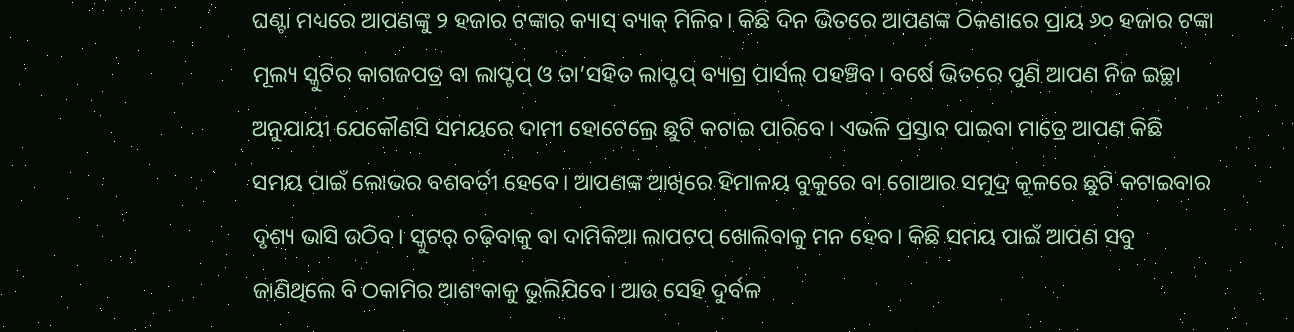ଘଣ୍ଟା ମଧ୍ୟରେ ଆପଣଙ୍କୁ ୨ ହଜାର ଟଙ୍କାର କ୍ୟାସ୍ ବ୍ୟାକ୍ ମିଳିବ। କିଛି ଦିନ ଭିତରେ ଆପଣଙ୍କ ଠିକଣାରେ ପ୍ରାୟ ୬୦ ହଜାର ଟଙ୍କା ମୂଲ୍ୟ ସ୍କୁଟିର କାଗଜପତ୍ର ବା ଲାପ୍ଟପ୍ ଓ ତା’ସହିତ ଲାପ୍ଟପ୍ ବ୍ୟାଗ୍ର ପାର୍ସଲ୍ ପହଞ୍ଚିବ। ବର୍ଷେ ଭିତରେ ପୁଣି ଆପଣ ନିଜ ଇଚ୍ଛା ଅନୁଯାୟୀ ଯେକୌଣସି ସମୟରେ ଦାମୀ ହୋଟେଲ୍ରେ ଛୁଟି କଟାଇ ପାରିବେ। ଏଭଳି ପ୍ରସ୍ତାବ ପାଇବା ମାତ୍ରେ ଆପଣ କିଛି ସମୟ ପାଇଁ ଲୋଭର ବଶବର୍ତୀ ହେବେ। ଆପଣଙ୍କ ଆଖିରେ ହିମାଳୟ ବୁକୁରେ ବା ଗୋଆର ସମୁଦ୍ର କୂଳରେ ଛୁଟି କଟାଇବାର ଦୃଶ୍ୟ ଭାସି ଉଠିବ। ସ୍କୁଟର୍ ଚଢ଼ିବାକୁ ବା ଦାମିକିଆ ଲାପଟପ୍ ଖୋଲିବାକୁ ମନ ହେବ। କିଛି ସମୟ ପାଇଁ ଆପଣ ସବୁ ଜାଣିଥିଲେ ବି ଠକାମିର ଆଶଂକାକୁ ଭୁଲିଯିବେ। ଆଉ ସେହି ଦୁର୍ବଳ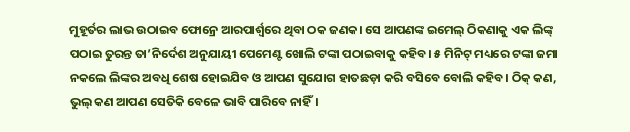ମୁହୂର୍ତର ଲାଭ ଉଠାଇବ ଫୋନ୍ରେ ଆରପାର୍ଶ୍ୱରେ ଥିବା ଠକ ଜଣକ। ସେ ଆପଣଙ୍କ ଇମେଲ୍ ଠିକଣାକୁ ଏକ ଲିଙ୍କ୍ ପଠାଇ ତୁରନ୍ତ ତା’ନିର୍ଦେଶ ଅନୁଯାୟୀ ପେମେଣ୍ଟ ଖୋଲି ଟଙ୍କା ପଠାଇବାକୁ କହିବ। ୫ ମିନିଟ୍ ମଧ୍ୟରେ ଟଙ୍କା ଜମା ନକଲେ ଲିଙ୍କର ଅବଧି ଶେଷ ହୋଇଯିବ ଓ ଆପଣ ସୁଯୋଗ ହାତଛଡ଼ା କରି ବସିବେ ବୋଲି କହିବ। ଠିକ୍ କଣ, ଭୁଲ୍ କଣ ଆପଣ ସେତିକି ବେଳେ ଭାବି ପାରିବେ ନାହିଁ।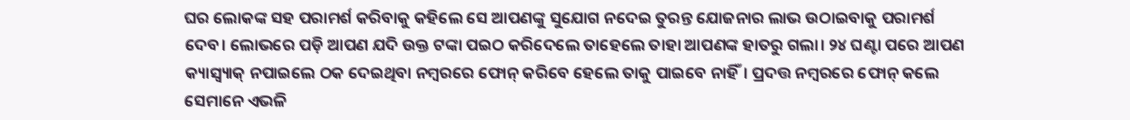ଘର ଲୋକଙ୍କ ସହ ପରାମର୍ଶ କରିବାକୁ କହିଲେ ସେ ଆପଣଙ୍କୁ ସୁଯୋଗ ନଦେଇ ତୁରନ୍ତ ଯୋଜନାର ଲାଭ ଉଠାଇବାକୁ ପରାମର୍ଶ ଦେବ। ଲୋଭରେ ପଡ଼ି ଆପଣ ଯଦି ଉକ୍ତ ଟଙ୍କା ପଇଠ କରିଦେଲେ ତାହେଲେ ତାହା ଆପଣଙ୍କ ହାତରୁ ଗଲା। ୨୪ ଘଣ୍ଟା ପରେ ଆପଣ କ୍ୟାସ୍ବ୍ୟାକ୍ ନପାଇଲେ ଠକ ଦେଇଥିବା ନମ୍ବରରେ ଫୋନ୍ କରିବେ ହେଲେ ତାକୁ ପାଇବେ ନାହିଁ। ପ୍ରଦତ୍ତ ନମ୍ବରରେ ଫୋନ୍ କଲେ ସେମାନେ ଏଭଳି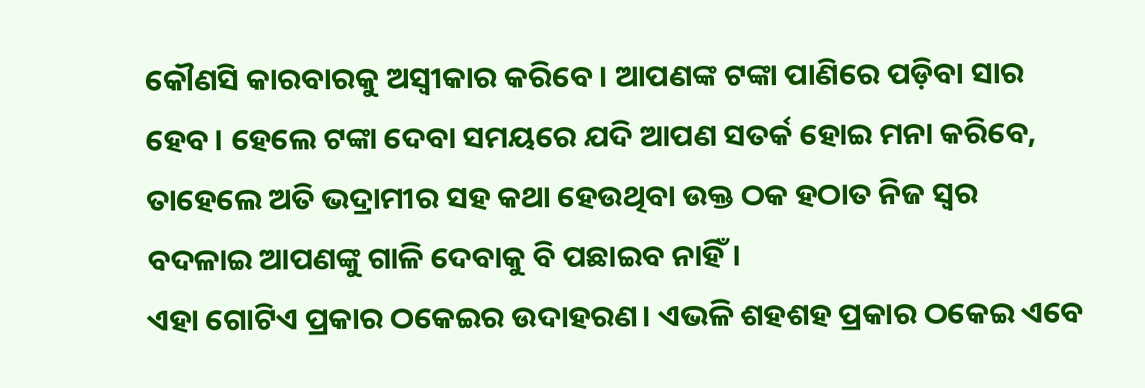କୌଣସି କାରବାରକୁ ଅସ୍ୱୀକାର କରିବେ। ଆପଣଙ୍କ ଟଙ୍କା ପାଣିରେ ପଡ଼ିବା ସାର ହେବ। ହେଲେ ଟଙ୍କା ଦେବା ସମୟରେ ଯଦି ଆପଣ ସତର୍କ ହୋଇ ମନା କରିବେ, ତାହେଲେ ଅତି ଭଦ୍ରାମୀର ସହ କଥା ହେଉଥିବା ଉକ୍ତ ଠକ ହଠାତ ନିଜ ସ୍ୱର ବଦଳାଇ ଆପଣଙ୍କୁ ଗାଳି ଦେବାକୁ ବି ପଛାଇବ ନାହିଁ।
ଏହା ଗୋଟିଏ ପ୍ରକାର ଠକେଇର ଉଦାହରଣ। ଏଭଳି ଶହଶହ ପ୍ରକାର ଠକେଇ ଏବେ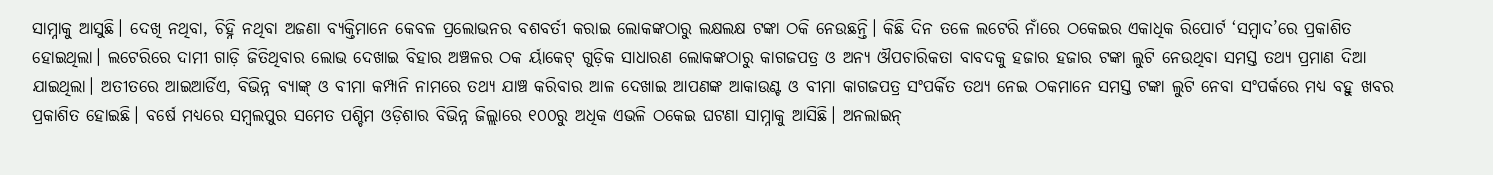ସାମ୍ନାକୁ ଆସୁଛି। ଦେଖି ନଥିବା, ଚିହ୍ନି ନଥିବା ଅଜଣା ବ୍ୟକ୍ତିମାନେ କେବଳ ପ୍ରଲୋଭନର ବଶବର୍ତୀ କରାଇ ଲୋକଙ୍କଠାରୁ ଲକ୍ଷଲକ୍ଷ ଟଙ୍କା ଠକି ନେଉଛନ୍ତି। କିଛି ଦିନ ତଳେ ଲଟେରି ନାଁରେ ଠକେଇର ଏକାଧିକ ରିପୋର୍ଟ ‘ସମ୍ବାଦ’ରେ ପ୍ରକାଶିତ ହୋଇଥିଲା। ଲଟେରିରେ ଦାମୀ ଗାଡ଼ି ଜିତିଥିବାର ଲୋଭ ଦେଖାଇ ବିହାର ଅଞ୍ଚଳର ଠକ ର୍ୟାକେଟ୍ ଗୁଡ଼ିକ ସାଧାରଣ ଲୋକଙ୍କଠାରୁ କାଗଜପତ୍ର ଓ ଅନ୍ୟ ଔପଚାରିକତା ବାବଦକୁ ହଜାର ହଜାର ଟଙ୍କା ଲୁଟି ନେଉଥିବା ସମସ୍ତ ତଥ୍ୟ ପ୍ରମାଣ ଦିଆ ଯାଇଥିଲା। ଅତୀତରେ ଆଇଆର୍ଡିଏ, ବିଭିନ୍ନ ବ୍ୟାଙ୍କ୍ ଓ ବୀମା କମ୍ପାନି ନାମରେ ତଥ୍ୟ ଯାଞ୍ଚ କରିବାର ଆଳ ଦେଖାଇ ଆପଣଙ୍କ ଆକାଉଣ୍ଟ ଓ ବୀମା କାଗଜପତ୍ର ସଂପର୍କିତ ତଥ୍ୟ ନେଇ ଠକମାନେ ସମସ୍ତ ଟଙ୍କା ଲୁଟି ନେବା ସଂପର୍କରେ ମଧ୍ୟ ବହୁ ଖବର ପ୍ରକାଶିତ ହୋଇଛି। ବର୍ଷେ ମଧ୍ୟରେ ସମ୍ବଲପୁର ସମେତ ପଶ୍ଚିମ ଓଡ଼ିଶାର ବିଭିନ୍ନ ଜିଲ୍ଲାରେ ୧୦୦ରୁ ଅଧିକ ଏଭଳି ଠକେଇ ଘଟଣା ସାମ୍ନାକୁ ଆସିଛି। ଅନଲାଇନ୍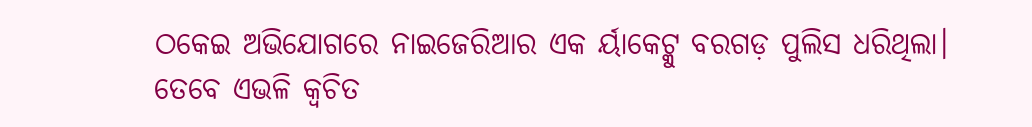ଠକେଇ ଅଭିଯୋଗରେ ନାଇଜେରିଆର ଏକ ର୍ୟାକେଟ୍କୁ ବରଗଡ଼ ପୁଲିସ ଧରିଥିଲା। ତେବେ ଏଭଳି କ୍ୱଚିତ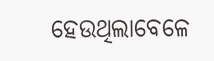ହେଉଥିଲାବେଳେ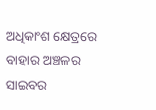ଅଧିକାଂଶ କ୍ଷେତ୍ରରେ ବାହାର ଅଞ୍ଚଳର ସାଇବର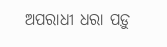ଅପରାଧୀ ଧରା ପଡ଼ୁ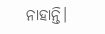ନାହାନ୍ତି।